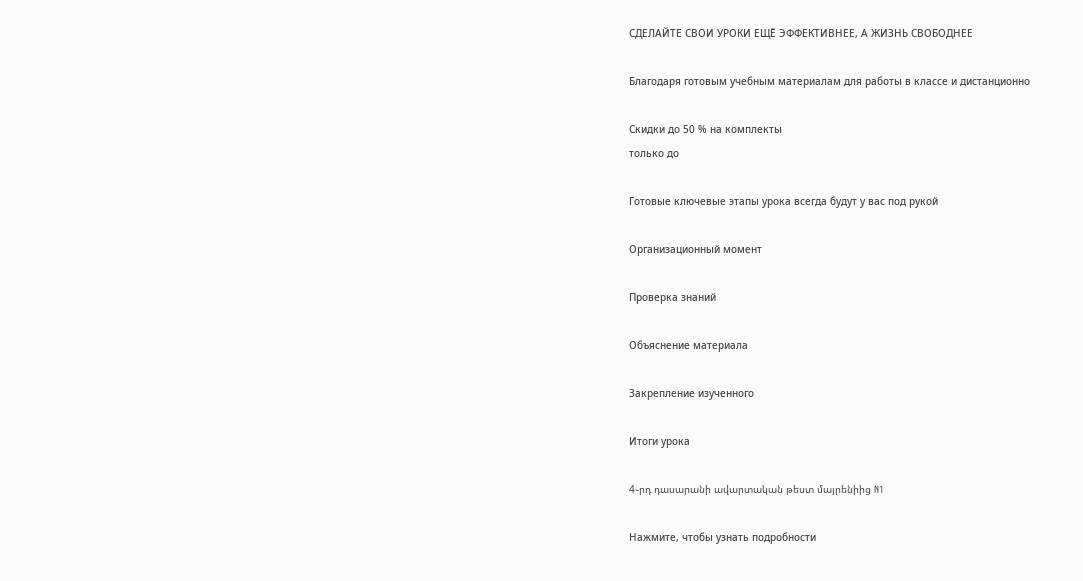СДЕЛАЙТЕ СВОИ УРОКИ ЕЩЁ ЭФФЕКТИВНЕЕ, А ЖИЗНЬ СВОБОДНЕЕ

Благодаря готовым учебным материалам для работы в классе и дистанционно

Скидки до 50 % на комплекты
только до

Готовые ключевые этапы урока всегда будут у вас под рукой

Организационный момент

Проверка знаний

Объяснение материала

Закрепление изученного

Итоги урока

4֊րդ դասարանի ավարտական թեստ մայրենիից N1

Нажмите, чтобы узнать подробности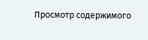Просмотр содержимого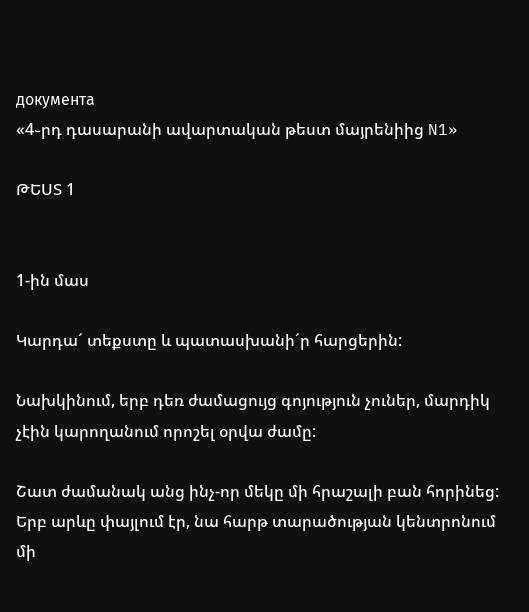документа
«4֊րդ դասարանի ավարտական թեստ մայրենիից N1»

ԹԵՍՏ 1


1-ին մաս

Կարդա´ տեքստը և պատասխանի´ր հարցերին:

Նախկինում, երբ դեռ ժամացույց գոյություն չուներ, մարդիկ չէին կարողանում որոշել օրվա ժամը:

Շատ ժամանակ անց ինչ-որ մեկը մի հրաշալի բան հորինեց: Երբ արևը փայլում էր, նա հարթ տարածության կենտրոնում մի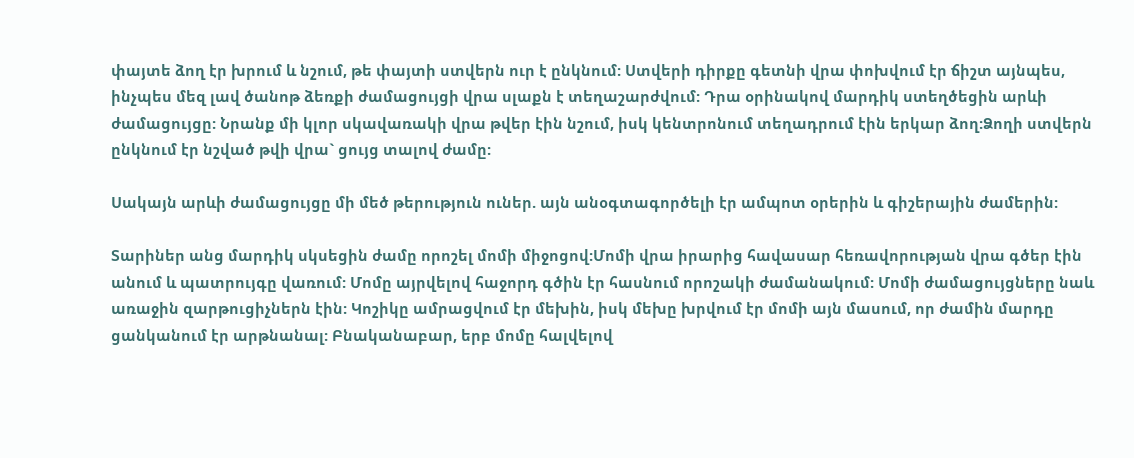փայտե ձող էր խրում և նշում, թե փայտի ստվերն ուր է ընկնում: Ստվերի դիրքը գետնի վրա փոխվում էր ճիշտ այնպես, ինչպես մեզ լավ ծանոթ ձեռքի ժամացույցի վրա սլաքն է տեղաշարժվում: Դրա օրինակով մարդիկ ստեղծեցին արևի ժամացույցը: Նրանք մի կլոր սկավառակի վրա թվեր էին նշում, իսկ կենտրոնում տեղադրում էին երկար ձող:Ձողի ստվերն ընկնում էր նշված թվի վրա` ցույց տալով ժամը:

Սակայն արևի ժամացույցը մի մեծ թերություն ուներ. այն անօգտագործելի էր ամպոտ օրերին և գիշերային ժամերին:

Տարիներ անց մարդիկ սկսեցին ժամը որոշել մոմի միջոցով:Մոմի վրա իրարից հավասար հեռավորության վրա գծեր էին անում և պատրույգը վառում: Մոմը այրվելով հաջորդ գծին էր հասնում որոշակի ժամանակում: Մոմի ժամացույցները նաև առաջին զարթուցիչներն էին: Կոշիկը ամրացվում էր մեխին, իսկ մեխը խրվում էր մոմի այն մասում, որ ժամին մարդը ցանկանում էր արթնանալ: Բնականաբար, երբ մոմը հալվելով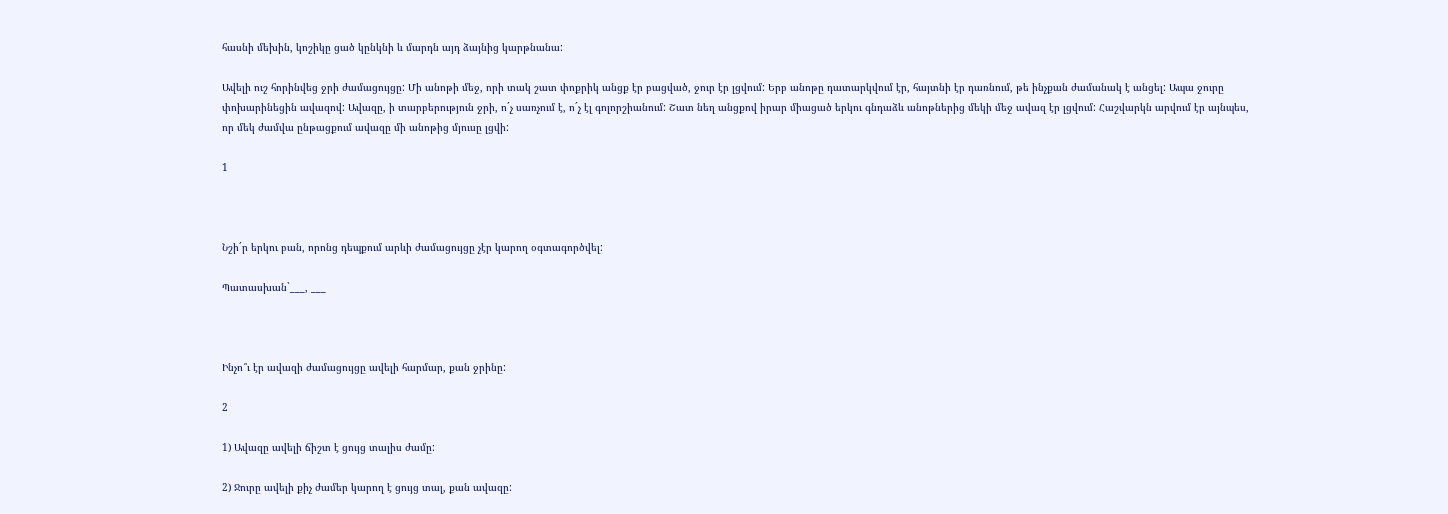հասնի մեխին, կոշիկը ցած կընկնի և մարդն այդ ձայնից կարթնանա:

Ավելի ուշ հորինվեց ջրի ժամացույցը: Մի անոթի մեջ, որի տակ շատ փոքրիկ անցք էր բացված, ջուր էր լցվում: Երբ անոթը դատարկվում էր, հայտնի էր դառնում, թե ինչքան ժամանակ է անցել: Ապա ջուրը փոխարինեցին ավազով: Ավազը, ի տարբերություն ջրի, ո´չ սառչում է, ո´չ էլ գոլորշիանում: Շատ նեղ անցքով իրար միացած երկու գնդաձև անոթներից մեկի մեջ ավազ էր լցվում: Հաշվարկն արվում էր այնպես, որ մեկ ժամվա ընթացքում ավազը մի անոթից մյուսը լցվի:

1



Նշի´ր երկու բան, որոնց դեպքում արևի ժամացույցը չէր կարող օգտագործվել:

Պատասխան`___, ___



Ինչո՞ւ էր ավազի ժամացույցը ավելի հարմար, քան ջրինը:

2

1) Ավազը ավելի ճիշտ է ցույց տալիս ժամը:

2) Ջուրը ավելի քիչ ժամեր կարող է ցույց տալ, քան ավազը: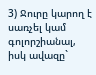3) Ջուրը կարող է սառչել կամ գոլորշիանալ, իսկ ավազը`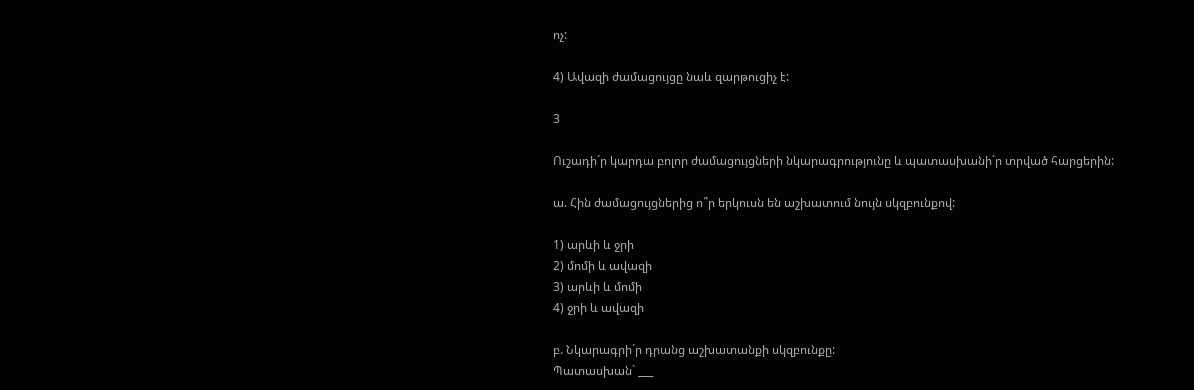ոչ:

4) Ավազի ժամացույցը նաև զարթուցիչ է:

3

Ուշադի´ր կարդա բոլոր ժամացույցների նկարագրությունը և պատասխանի´ր տրված հարցերին:

ա. Հին ժամացույցներից ո՞ր երկուսն են աշխատում նույն սկզբունքով:

1) արևի և ջրի
2) մոմի և ավազի
3) արևի և մոմի
4) ջրի և ավազի

բ. Նկարագրի´ր դրանց աշխատանքի սկզբունքը:
Պատասխան` ___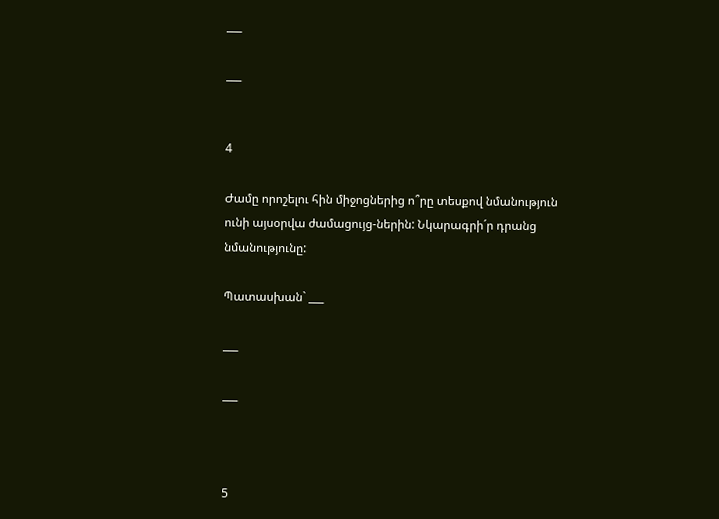___

___


4

Ժամը որոշելու հին միջոցներից ո՞րը տեսքով նմանություն ունի այսօրվա ժամացույց-ներին: Նկարագրի´ր դրանց նմանությունը:

Պատասխան` ___

___

___



5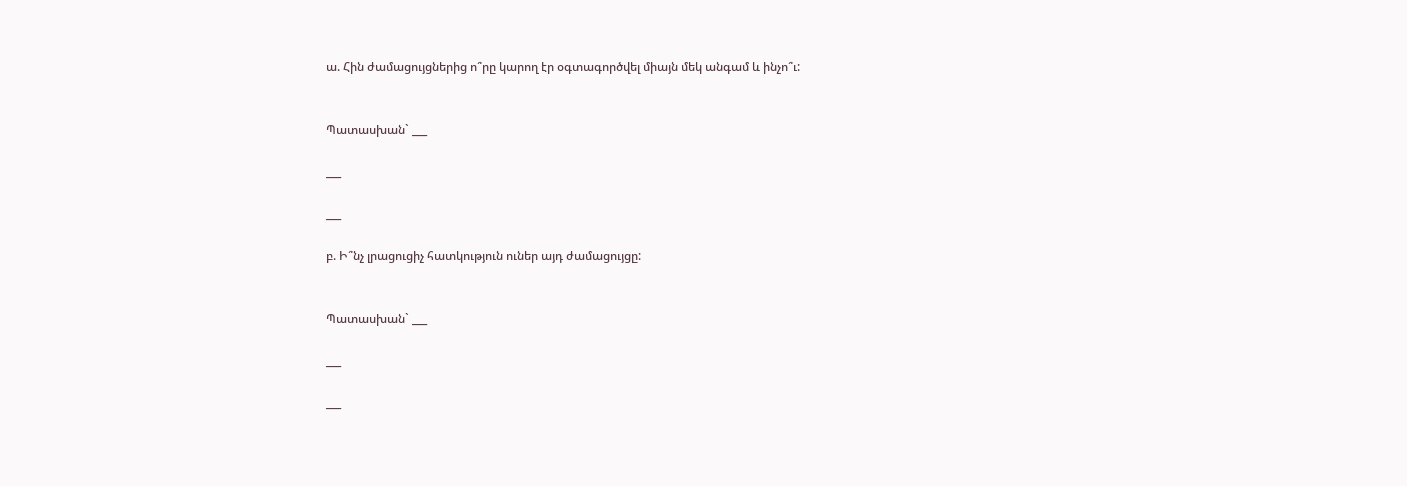ա. Հին ժամացույցներից ո՞րը կարող էր օգտագործվել միայն մեկ անգամ և ինչո՞ւ:


Պատասխան` ___

___

___

բ. Ի՞նչ լրացուցիչ հատկություն ուներ այդ ժամացույցը:


Պատասխան` ___

___

___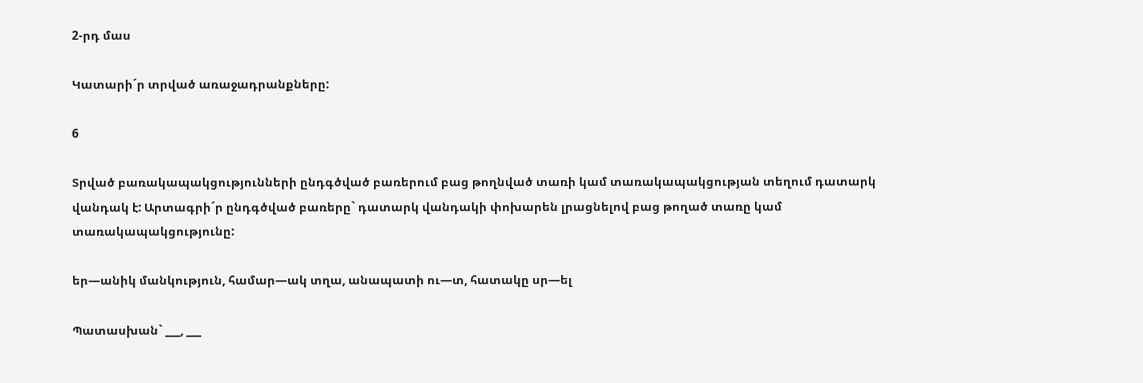2-րդ մաս

Կատարի´ր տրված առաջադրանքները:

6

Տրված բառակապակցությունների ընդգծված բառերում բաց թողնված տառի կամ տառակապակցության տեղում դատարկ վանդակ է: Արտագրի´ր ընդգծված բառերը` դատարկ վանդակի փոխարեն լրացնելով բաց թողած տառը կամ տառակապակցությունը:

եր—անիկ մանկություն, համար—ակ տղա, անապատի ու—տ, հատակը սր—ել

Պատասխան` ___, ___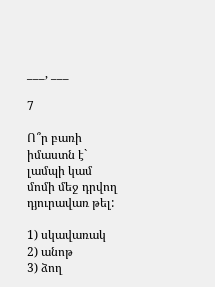___, ___

7

Ո՞ր բառի իմաստն է` լամպի կամ մոմի մեջ դրվող դյուրավառ թել:

1) սկավառակ
2) անոթ
3) ձող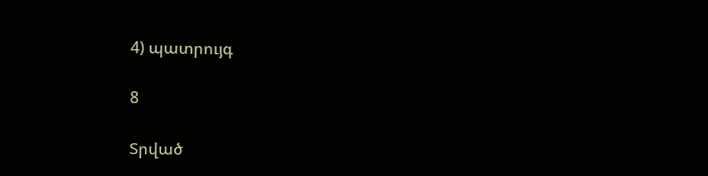4) պատրույգ

8

Տրված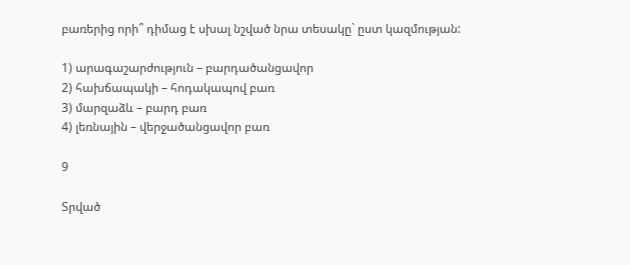բառերից որի՞ դիմաց է սխալ նշված նրա տեսակը` ըստ կազմության:

1) արագաշարժություն – բարդածանցավոր
2) հախճապակի – հոդակապով բառ
3) մարզաձև – բարդ բառ
4) լեռնային – վերջածանցավոր բառ

9

Տրված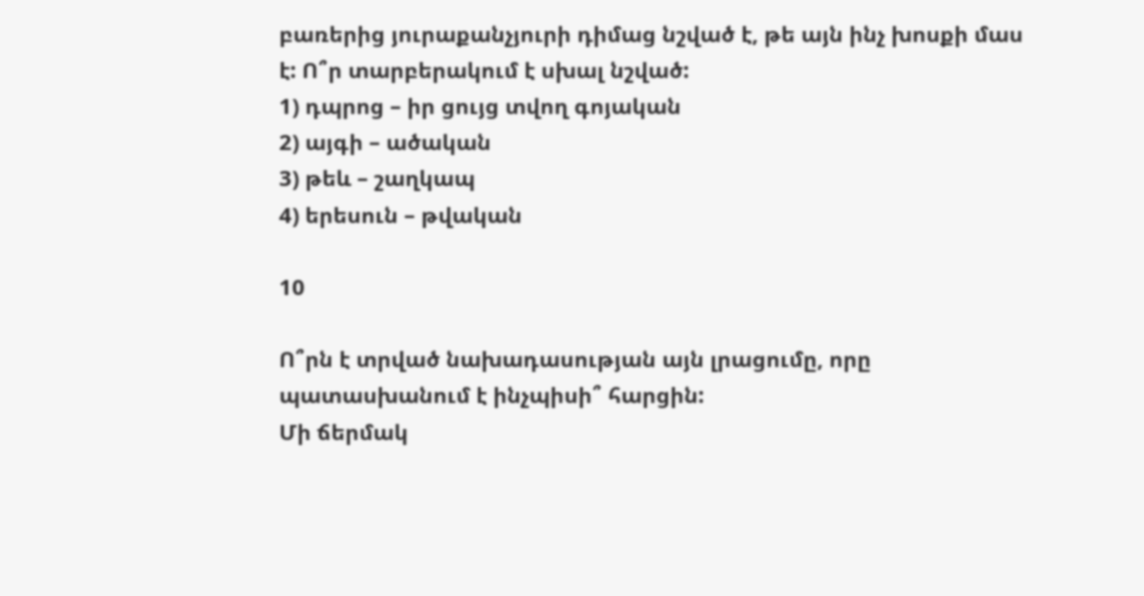բառերից յուրաքանչյուրի դիմաց նշված է, թե այն ինչ խոսքի մաս է: Ո՞ր տարբերակում է սխալ նշված:
1) դպրոց – իր ցույց տվող գոյական
2) այգի – ածական
3) թեև – շաղկապ
4) երեսուն – թվական

10

Ո՞րն է տրված նախադասության այն լրացումը, որը պատասխանում է ինչպիսի՞ հարցին:
Մի ճերմակ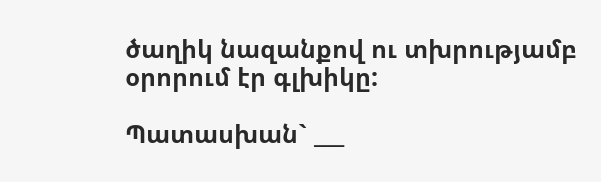ծաղիկ նազանքով ու տխրությամբ օրորում էր գլխիկը:

Պատասխան` ___